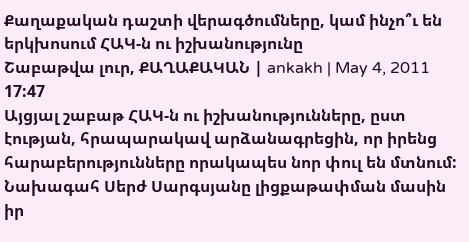Քաղաքական դաշտի վերագծումները, կամ ինչո՞ւ են երկխոսում ՀԱԿ-ն ու իշխանությունը
Շաբաթվա լուր, ՔԱՂԱՔԱԿԱՆ | ankakh | May 4, 2011 17:47
Այցյալ շաբաթ ՀԱԿ-ն ու իշխանությունները, ըստ էության, հրապարակավ արձանագրեցին, որ իրենց հարաբերությունները որակապես նոր փուլ են մտնում: Նախագահ Սերժ Սարգսյանը լիցքաթափման մասին իր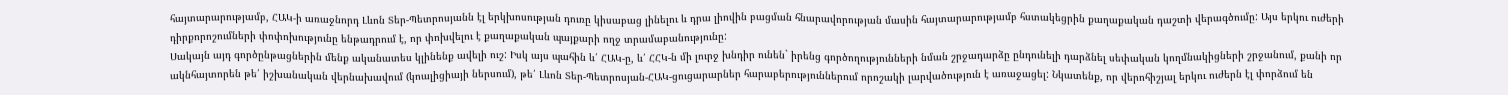հայտարարությամբ, ՀԱԿ-ի առաջնորդ Լևոն Տեր-Պետրոսյանն էլ երկխոսության դուռը կիսաբաց լինելու և դրա լիովին բացման հնարավորության մասին հայտարարությամբ հստակեցրին քաղաքական դաշտի վերագծումը: Այս երկու ուժերի դիրքորոշումների փոփոխությունը ենթադրում է, որ փոխվելու է քաղաքական պայքարի ողջ տրամաբանությունը:
Սակայն այդ գործընթացներին մենք ականատես կլինենք ավելի ուշ: Իսկ այս պահին և՛ ՀԱԿ-ը, և՛ ՀՀԿ-ն մի լուրջ խնդիր ունեն` իրենց գործողությունների նման շրջադարձը ընդունելի դարձնել սեփական կողմնակիցների շրջանում, քանի որ ակնհայտորեն թե՛ իշխանական վերնախավում (կոալիցիայի ներսում), թե՛ Լևոն Տեր-Պետրոսյան-ՀԱԿ-ցուցարարներ հարաբերություններում որոշակի լարվածություն է առաջացել: Նկատենք, որ վերոհիշյալ երկու ուժերն էլ փորձում են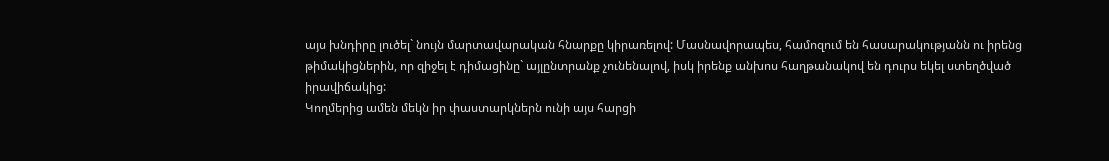այս խնդիրը լուծել` նույն մարտավարական հնարքը կիրառելով: Մասնավորապես, համոզում են հասարակությանն ու իրենց թիմակիցներին, որ զիջել է դիմացինը` այլընտրանք չունենալով, իսկ իրենք անխոս հաղթանակով են դուրս եկել ստեղծված իրավիճակից:
Կողմերից ամեն մեկն իր փաստարկներն ունի այս հարցի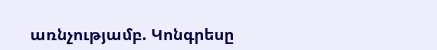առնչությամբ. Կոնգրեսը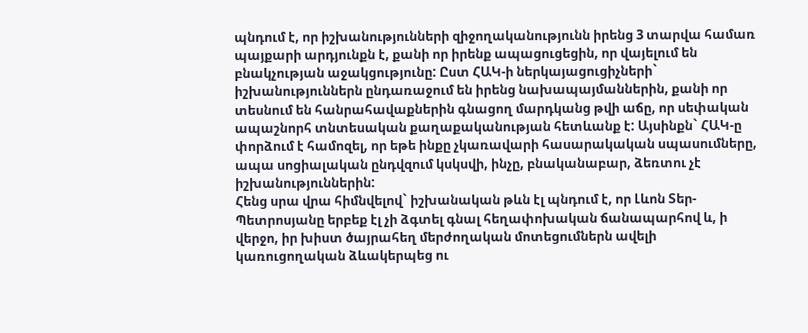պնդում է, որ իշխանությունների զիջողականությունն իրենց 3 տարվա համառ պայքարի արդյունքն է, քանի որ իրենք ապացուցեցին, որ վայելում են բնակչության աջակցությունը: Ըստ ՀԱԿ-ի ներկայացուցիչների` իշխանություններն ընդառաջում են իրենց նախապայմաններին, քանի որ տեսնում են հանրահավաքներին գնացող մարդկանց թվի աճը, որ սեփական ապաշնորհ տնտեսական քաղաքականության հետևանք է: Այսինքն` ՀԱԿ-ը փորձում է համոզել, որ եթե ինքը չկառավարի հասարակական սպասումները, ապա սոցիալական ընդվզում կսկսվի, ինչը, բնականաբար, ձեռտու չէ իշխանություններին:
Հենց սրա վրա հիմնվելով` իշխանական թևն էլ պնդում է, որ Լևոն Տեր-Պետրոսյանը երբեք էլ չի ձգտել գնալ հեղափոխական ճանապարհով և, ի վերջո, իր խիստ ծայրահեղ մերժողական մոտեցումներն ավելի կառուցողական ձևակերպեց ու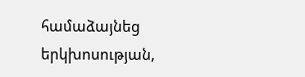համաձայնեց երկխոսության,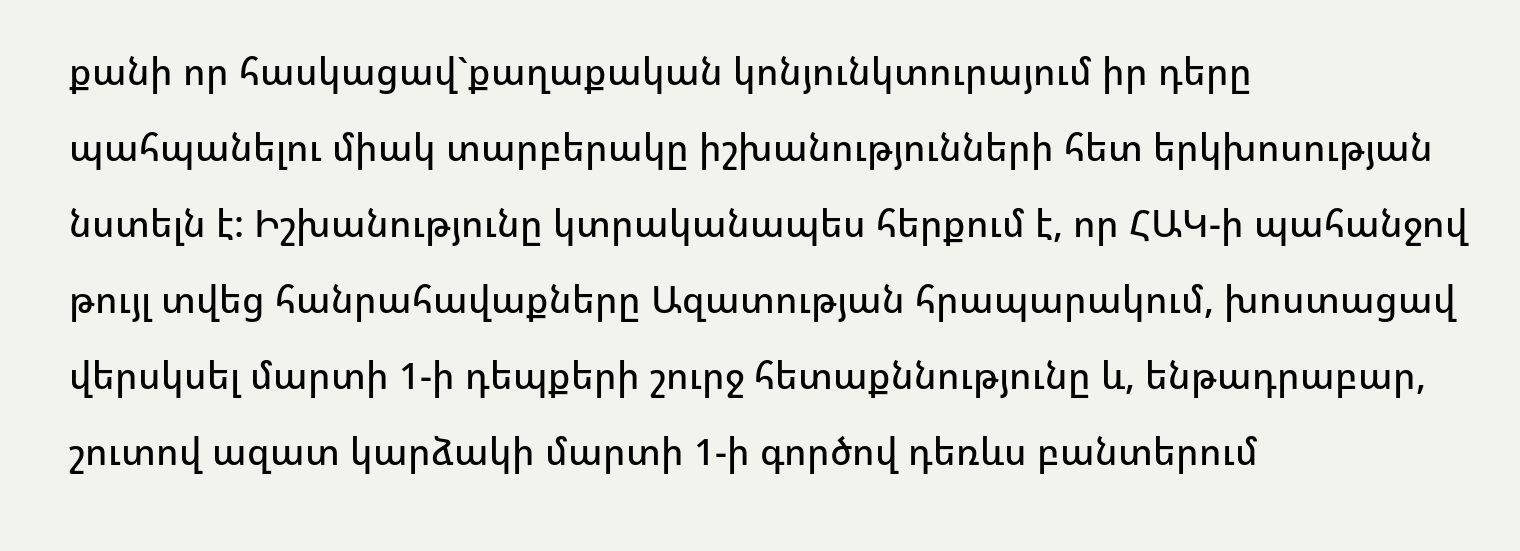քանի որ հասկացավ`քաղաքական կոնյունկտուրայում իր դերը պահպանելու միակ տարբերակը իշխանությունների հետ երկխոսության նստելն է: Իշխանությունը կտրականապես հերքում է, որ ՀԱԿ-ի պահանջով թույլ տվեց հանրահավաքները Ազատության հրապարակում, խոստացավ վերսկսել մարտի 1-ի դեպքերի շուրջ հետաքննությունը և, ենթադրաբար, շուտով ազատ կարձակի մարտի 1-ի գործով դեռևս բանտերում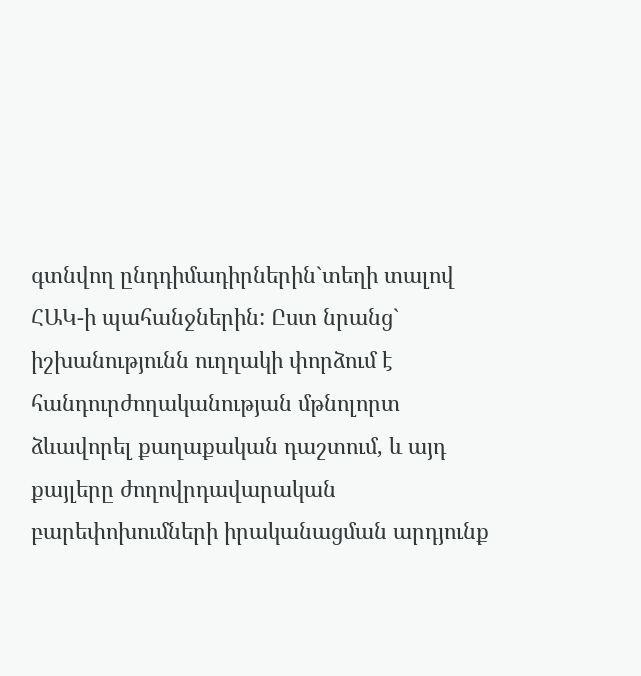գտնվող ընդդիմադիրներին`տեղի տալով ՀԱԿ-ի պահանջներին: Ըստ նրանց` իշխանությունն ուղղակի փորձում է հանդուրժողականության մթնոլորտ ձևավորել քաղաքական դաշտում, և այդ քայլերը ժողովրդավարական բարեփոխումների իրականացման արդյունք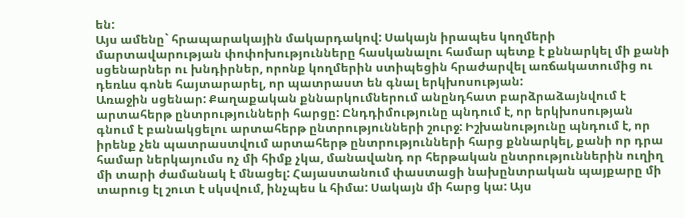են:
Այս ամենը` հրապարակային մակարդակով: Սակայն իրապես կողմերի մարտավարության փոփոխությունները հասկանալու համար պետք է քննարկել մի քանի սցենարներ ու խնդիրներ, որոնք կողմերին ստիպեցին հրաժարվել առճակատումից ու դեռևս գոնե հայտարարել, որ պատրաստ են գնալ երկխոսության:
Առաջին սցենար: Քաղաքական քննարկումներում անընդհատ բարձրաձայնվում է արտահերթ ընտրությունների հարցը: Ընդդիմությունը պնդում է, որ երկխոսության գնում է բանակցելու արտահերթ ընտրությունների շուրջ: Իշխանությունը պնդում է, որ իրենք չեն պատրաստվում արտահերթ ընտրությունների հարց քննարկել, քանի որ դրա համար ներկայումս ոչ մի հիմք չկա, մանավանդ որ հերթական ընտրություններին ուղիղ մի տարի ժամանակ է մնացել: Հայաստանում փաստացի նախընտրական պայքարը մի տարուց էլ շուտ է սկսվում, ինչպես և հիմա: Սակայն մի հարց կա: Այս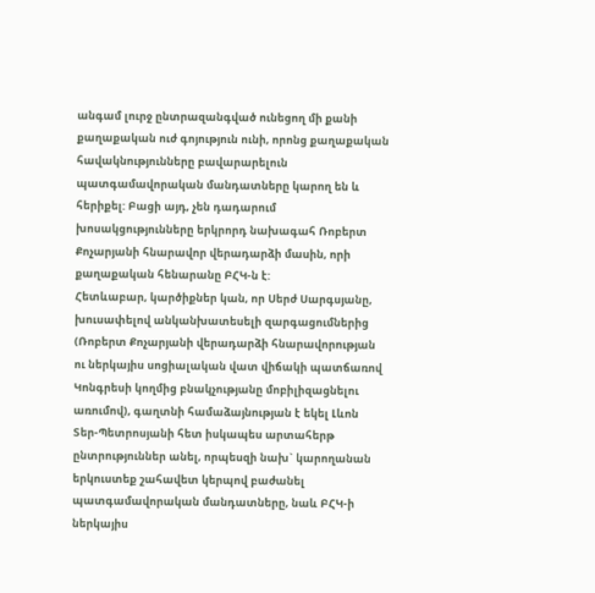անգամ լուրջ ընտրազանգված ունեցող մի քանի քաղաքական ուժ գոյություն ունի, որոնց քաղաքական հավակնությունները բավարարելուն պատգամավորական մանդատները կարող են և հերիքել: Բացի այդ, չեն դադարում խոսակցությունները երկրորդ նախագահ Ռոբերտ Քոչարյանի հնարավոր վերադարձի մասին, որի քաղաքական հենարանը ԲՀԿ-ն է:
Հետևաբար, կարծիքներ կան, որ Սերժ Սարգսյանը, խուսափելով անկանխատեսելի զարգացումներից (Ռոբերտ Քոչարյանի վերադարձի հնարավորության ու ներկայիս սոցիալական վատ վիճակի պատճառով Կոնգրեսի կողմից բնակչությանը մոբիլիզացնելու առումով), գաղտնի համաձայնության է եկել Լևոն Տեր-Պետրոսյանի հետ իսկապես արտահերթ ընտրություններ անել, որպեսզի նախ` կարողանան երկուստեք շահավետ կերպով բաժանել պատգամավորական մանդատները, նաև ԲՀԿ-ի ներկայիս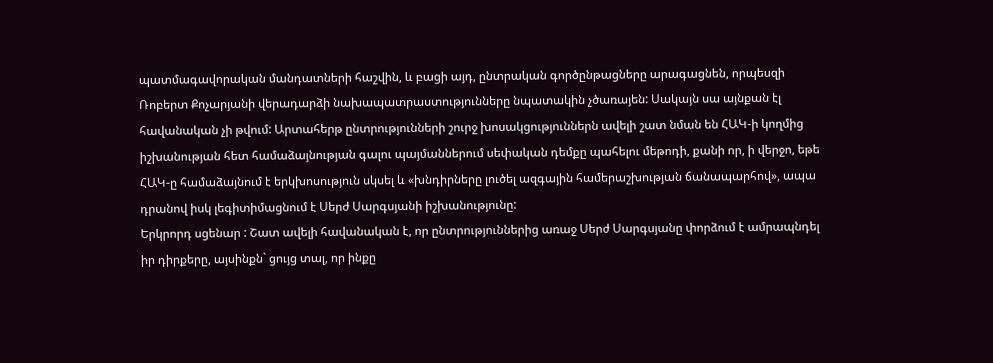պատմագավորական մանդատների հաշվին, և բացի այդ, ընտրական գործընթացները արագացնեն, որպեսզի Ռոբերտ Քոչարյանի վերադարձի նախապատրաստությունները նպատակին չծառայեն: Սակայն սա այնքան էլ հավանական չի թվում: Արտահերթ ընտրությունների շուրջ խոսակցություններն ավելի շատ նման են ՀԱԿ-ի կողմից իշխանության հետ համաձայնության գալու պայմաններում սեփական դեմքը պահելու մեթոդի, քանի որ, ի վերջո, եթե ՀԱԿ-ը համաձայնում է երկխոսություն սկսել և «խնդիրները լուծել ազգային համերաշխության ճանապարհով», ապա դրանով իսկ լեգիտիմացնում է Սերժ Սարգսյանի իշխանությունը:
Երկրորդ սցենար : Շատ ավելի հավանական է, որ ընտրություններից առաջ Սերժ Սարգսյանը փորձում է ամրապնդել իր դիրքերը, այսինքն` ցույց տալ, որ ինքը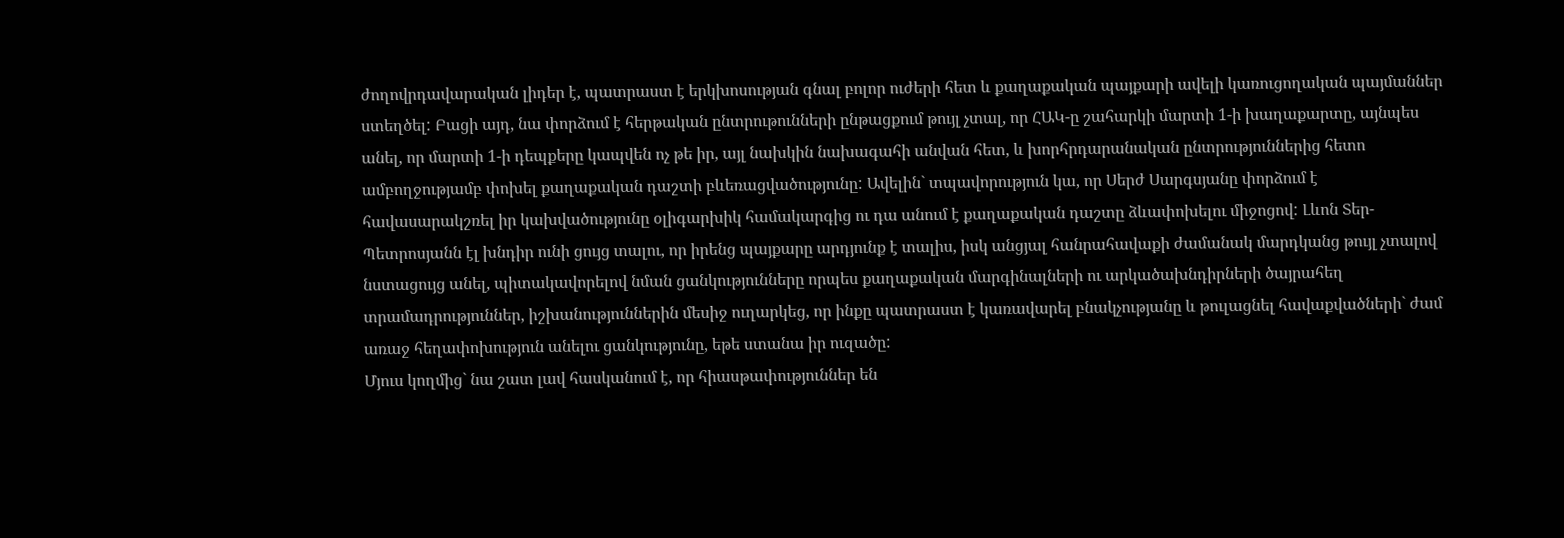ժողովրդավարական լիդեր է, պատրաստ է երկխոսության գնալ բոլոր ուժերի հետ և քաղաքական պայքարի ավելի կառուցողական պայմաններ ստեղծել: Բացի այդ, նա փորձում է հերթական ընտրութունների ընթացքում թույլ չտալ, որ ՀԱԿ-ը շահարկի մարտի 1-ի խաղաքարտը, այնպես անել, որ մարտի 1-ի դեպքերը կապվեն ոչ թե իր, այլ նախկին նախագահի անվան հետ, և խորհրդարանական ընտրություններից հետո ամբողջությամբ փոխել քաղաքական դաշտի բևեռացվածությունը: Ավելին` տպավորություն կա, որ Սերժ Սարգսյանը փորձում է հավասարակշռել իր կախվածությունը օլիգարխիկ համակարգից ու դա անում է քաղաքական դաշտը ձևափոխելու միջոցով: Լևոն Տեր-Պետրոսյանն էլ խնդիր ունի ցույց տալու, որ իրենց պայքարը արդյունք է տալիս, իսկ անցյալ հանրահավաքի ժամանակ մարդկանց թույլ չտալով նստացույց անել, պիտակավորելով նման ցանկությունները որպես քաղաքական մարգինալների ու արկածախնդիրների ծայրահեղ տրամադրություններ, իշխանություններին մեսիջ ուղարկեց, որ ինքը պատրաստ է կառավարել բնակչությանը և թուլացնել հավաքվածների` ժամ առաջ հեղափոխություն անելու ցանկությունը, եթե ստանա իր ուզածը:
Մյուս կողմից` նա շատ լավ հասկանում է, որ հիասթափություններ են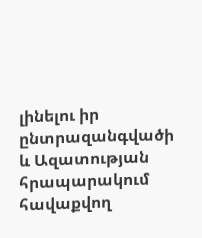լինելու իր ընտրազանգվածի և Ազատության հրապարակում հավաքվող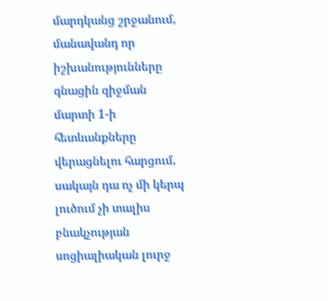մարդկանց շրջանում, մանավանդ որ իշխանությունները գնացին զիջման մարտի 1-ի հետևանքները վերացնելու հարցում, սակայն դա ոչ մի կերպ լուծում չի տալիս բնակչության սոցիալիական լուրջ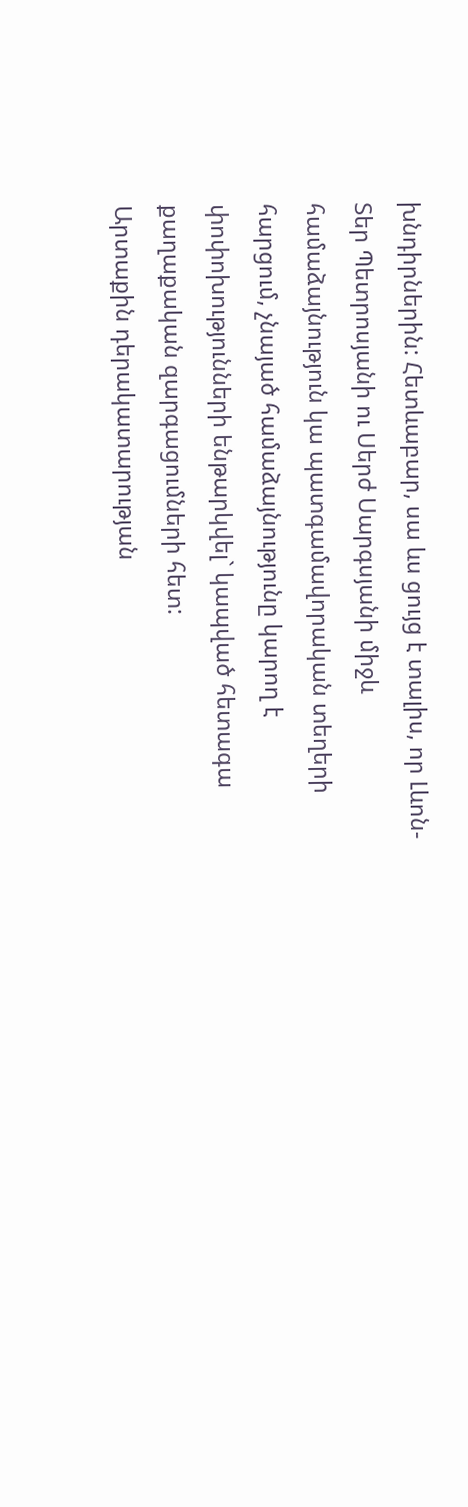խնդիրներին: Հետևաբար, սա ևս ցույց է տալիս, որ Լևոն-Տեր Պետրոսյանի ու Սերժ Սարգսյանի միջև համաձայնություն կա պատգամավորական տեղերի հարցում, չնայած համաձայնությունը կարող է փոփոխությունների ենթարկվել` կապված հետագա քաղաքական զարգացումների հետ:
Արտաքին դերակատարության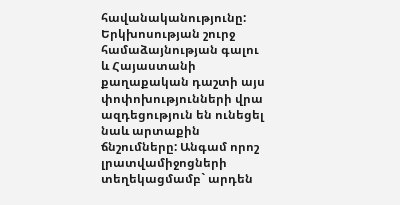հավանականությունը: Երկխոսության շուրջ համաձայնության գալու և Հայաստանի քաղաքական դաշտի այս փոփոխությունների վրա ազդեցություն են ունեցել նաև արտաքին ճնշումները: Անգամ որոշ լրատվամիջոցների տեղեկացմամբ` արդեն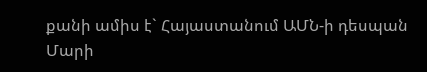քանի ամիս է` Հայաստանում ԱՄՆ-ի դեսպան Մարի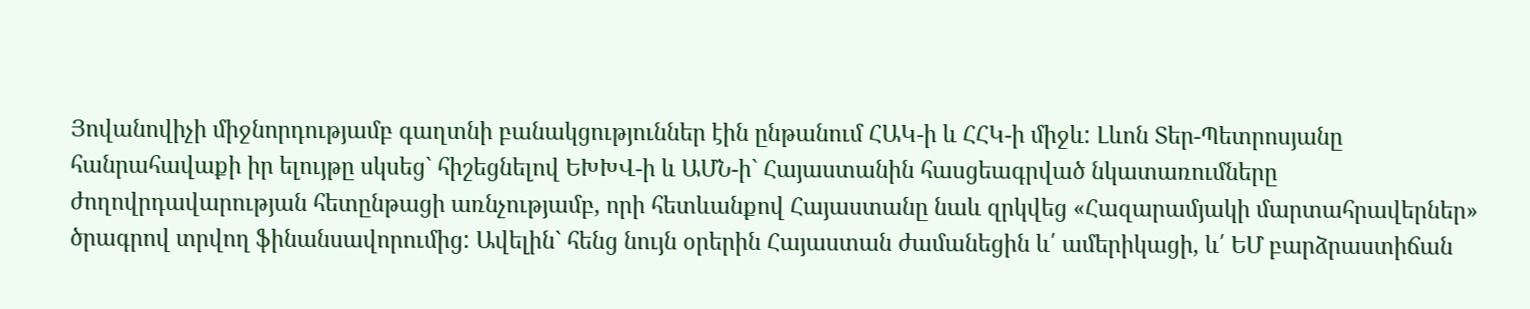Յովանովիչի միջնորդությամբ գաղտնի բանակցություններ էին ընթանում ՀԱԿ-ի և ՀՀԿ-ի միջև: Լևոն Տեր-Պետրոսյանը հանրահավաքի իր ելույթը սկսեց` հիշեցնելով ԵԽԽՎ-ի և ԱՄՆ-ի` Հայաստանին հասցեագրված նկատառումները ժողովրդավարության հետընթացի առնչությամբ, որի հետևանքով Հայաստանը նաև զրկվեց «Հազարամյակի մարտահրավերներ» ծրագրով տրվող ֆինանսավորումից: Ավելին` հենց նույն օրերին Հայաստան ժամանեցին և՛ ամերիկացի, և՛ ԵՄ բարձրաստիճան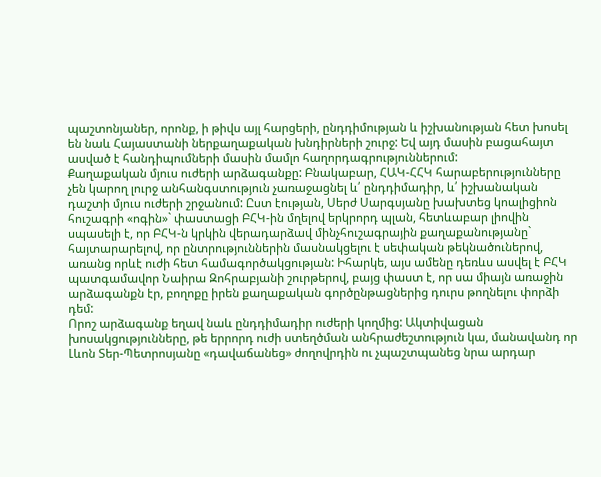պաշտոնյաներ, որոնք, ի թիվս այլ հարցերի, ընդդիմության և իշխանության հետ խոսել են նաև Հայաստանի ներքաղաքական խնդիրների շուրջ: Եվ այդ մասին բացահայտ ասված է հանդիպումների մասին մամլո հաղորդագրություններում:
Քաղաքական մյուս ուժերի արձագանքը: Բնակաբար, ՀԱԿ-ՀՀԿ հարաբերությունները չեն կարող լուրջ անհանգստություն չառաջացնել և՛ ընդդիմադիր, և՛ իշխանական դաշտի մյուս ուժերի շրջանում: Ըստ էության, Սերժ Սարգսյանը խախտեց կոալիցիոն հուշագրի «ոգին»` փաստացի ԲՀԿ-ին մղելով երկրորդ պլան, հետևաբար լիովին սպասելի է, որ ԲՀԿ-ն կրկին վերադարձավ մինչհուշագրային քաղաքանությանը` հայտարարելով, որ ընտրություններին մասնակցելու է սեփական թեկնածուներով, առանց որևէ ուժի հետ համագործակցության: Իհարկե, այս ամենը դեռևս ասվել է ԲՀԿ պատգամավոր Նաիրա Զոհրաբյանի շուրթերով, բայց փաստ է, որ սա միայն առաջին արձագանքն էր, բողոքը իրեն քաղաքական գործընթացներից դուրս թողնելու փորձի դեմ:
Որոշ արձագանք եղավ նաև ընդդիմադիր ուժերի կողմից: Ակտիվացան խոսակցությունները, թե երրորդ ուժի ստեղծման անհրաժեշտություն կա, մանավանդ որ Լևոն Տեր-Պետրոսյանը «դավաճանեց» ժողովրդին ու չպաշտպանեց նրա արդար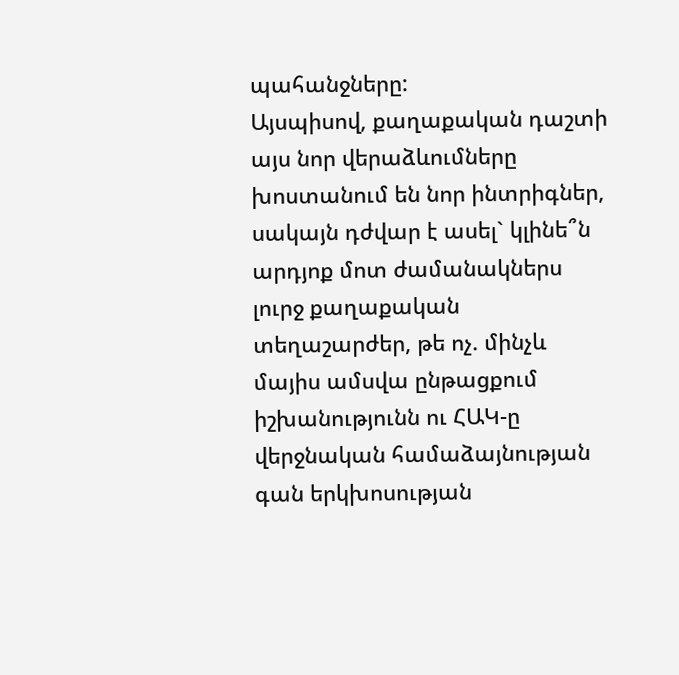պահանջները:
Այսպիսով, քաղաքական դաշտի այս նոր վերաձևումները խոստանում են նոր ինտրիգներ, սակայն դժվար է ասել` կլինե՞ն արդյոք մոտ ժամանակներս լուրջ քաղաքական տեղաշարժեր, թե ոչ. մինչև մայիս ամսվա ընթացքում իշխանությունն ու ՀԱԿ-ը վերջնական համաձայնության գան երկխոսության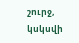շուրջ, կսկսվի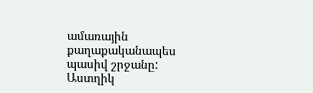ամառային քաղաքականապես պասիվ շրջանը:
Աստղիկ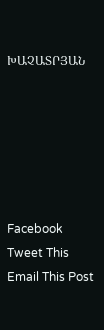ԽԱՉԱՏՐՅԱՆ






Facebook
Tweet This
Email This Post